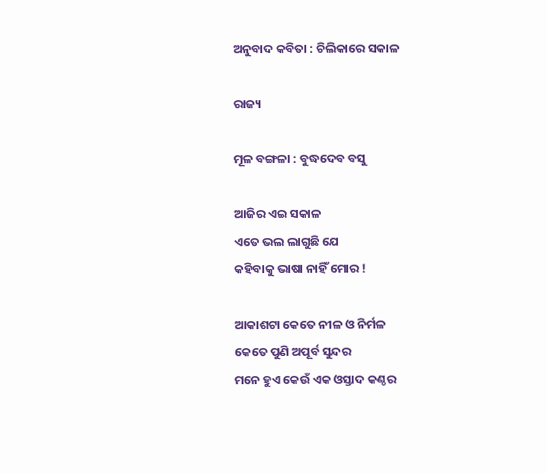ଅନୁବାଦ କବିତା : ଚିଲିକାରେ ସକାଳ

ରାଜ୍ୟ

ମୂଳ ବଙ୍ଗଳା : ବୁଦ୍ଧଦେବ ବସୁ

ଆଜିର ଏଇ ସକାଳ
ଏତେ ଭଲ ଲାଗୁଛି ଯେ
କହିବାକୁ ଭାଷା ନାହିଁ ମୋର !

ଆକାଶଟା କେତେ ନୀଳ ଓ ନିର୍ମଳ
କେତେ ପୁଣି ଅପୂର୍ବ ସୁନ୍ଦର
ମନେ ହୁଏ କେଉଁ ଏକ ଓସ୍ତାଦ କଣ୍ଠର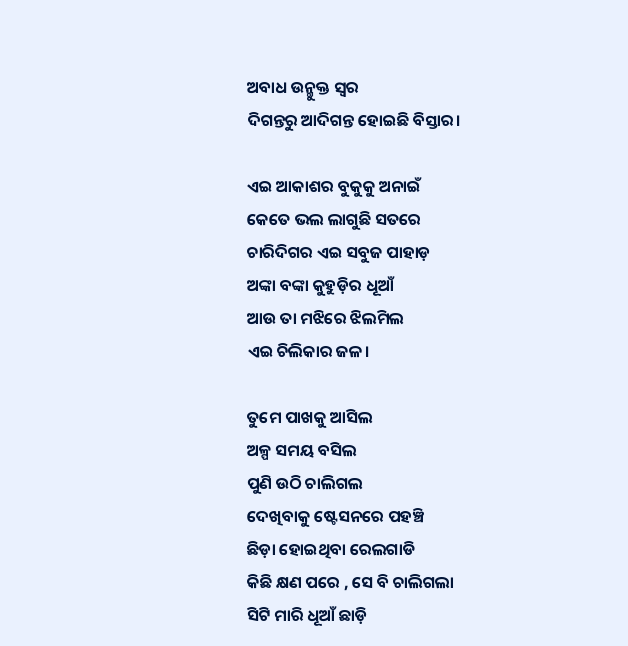ଅବାଧ ଉନ୍ମୁକ୍ତ ସ୍ୱର
ଦିଗନ୍ତରୁ ଆଦିଗନ୍ତ ହୋଇଛି ବିସ୍ତାର।

ଏଇ ଆକାଶର ବୁକୁକୁ ଅନାଇଁ
କେତେ ଭଲ ଲାଗୁଛି ସତରେ
ଚାରିଦିଗର ଏଇ ସବୁଜ ପାହାଡ଼
ଅଙ୍କା ବଙ୍କା କୁହୁଡ଼ିର ଧୂଆଁ
ଆଉ ତା ମଝିରେ ଝିଲମିଲ
ଏଇ ଚିଲିକାର ଜଳ।

ତୁମେ ପାଖକୁ ଆସିଲ
ଅଳ୍ପ ସମୟ ବସିଲ
ପୁଣି ଉଠି ଚାଲିଗଲ
ଦେଖିବାକୁ ଷ୍ଟେସନରେ ପହଞ୍ଚି
ଛିଡ଼ା ହୋଇଥିବା ରେଲଗାଡି
କିଛି କ୍ଷଣ ପରେ , ସେ ବି ଚାଲିଗଲା
ସିଟି ମାରି ଧୂଆଁ ଛାଡ଼ି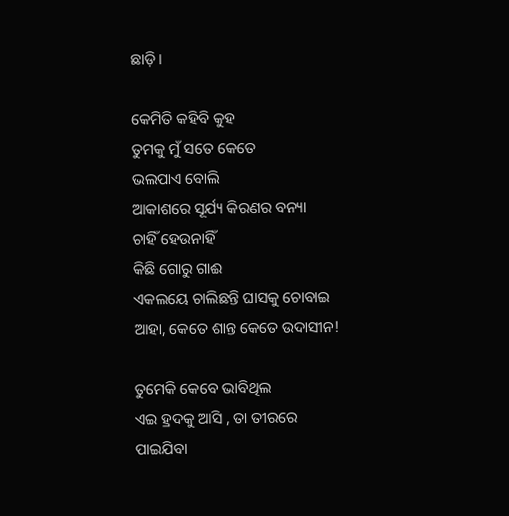ଛାଡ଼ି।

କେମିତି କହିବି କୁହ
ତୁମକୁ ମୁଁ ସତେ କେତେ
ଭଲପାଏ ବୋଲି
ଆକାଶରେ ସୂର୍ଯ୍ୟ କିରଣର ବନ୍ୟା
ଚାହିଁ ହେଉନାହିଁ
କିଛି ଗୋରୁ ଗାଈ
ଏକଲୟେ ଚାଲିଛନ୍ତି ଘାସକୁ ଚୋବାଇ
ଆହା, କେତେ ଶାନ୍ତ କେତେ ଉଦାସୀନ!

ତୁମେକି କେବେ ଭାବିଥିଲ
ଏଇ ହ୍ରଦକୁ ଆସି , ତା ତୀରରେ
ପାଇଯିବା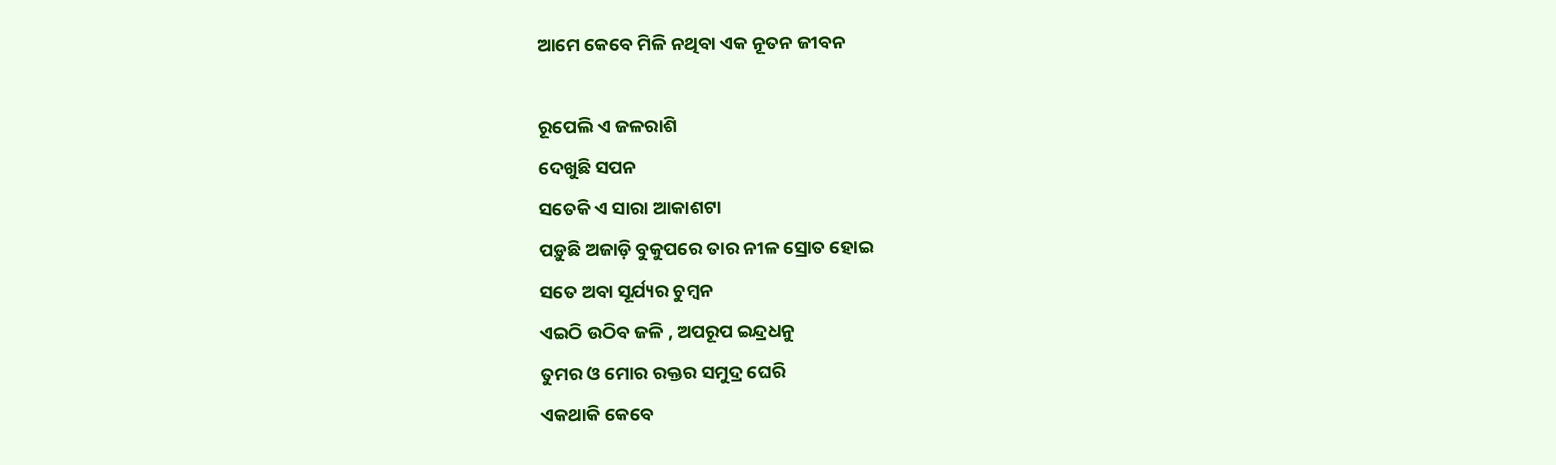ଆମେ କେବେ ମିଳି ନଥିବା ଏକ ନୂତନ ଜୀବନ

ରୂପେଲି ଏ ଜଳରାଶି
ଦେଖୁଛି ସପନ
ସତେକି ଏ ସାରା ଆକାଶଟା
ପଡ଼ୁଛି ଅଜାଡ଼ି ବୁକୁପରେ ତାର ନୀଳ ସ୍ରୋତ ହୋଇ
ସତେ ଅବା ସୂର୍ଯ୍ୟର ଚୁମ୍ବନ
ଏଇଠି ଉଠିବ ଜଳି , ଅପରୂପ ଇନ୍ଦ୍ରଧନୁ
ତୁମର ଓ ମୋର ରକ୍ତର ସମୁଦ୍ର ଘେରି
ଏକଥାକି କେବେ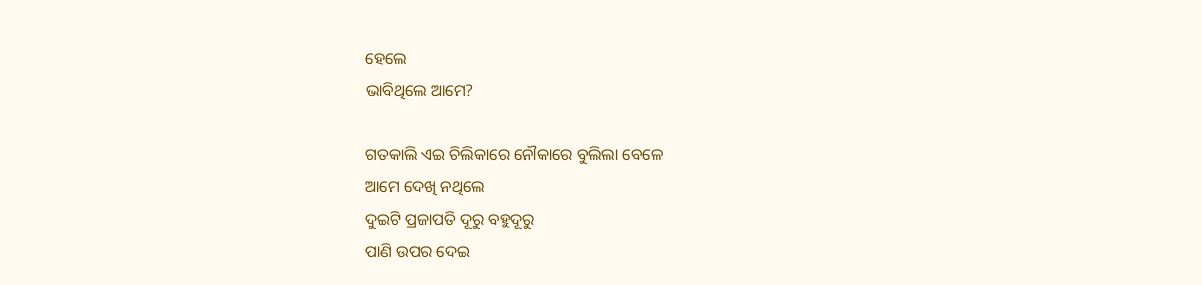ହେଲେ
ଭାବିଥିଲେ ଆମେ?

ଗତକାଲି ଏଇ ଚିଲିକାରେ ନୌକାରେ ବୁଲିଲା ବେଳେ
ଆମେ ଦେଖି ନଥିଲେ
ଦୁଇଟି ପ୍ରଜାପତି ଦୂରୁ ବହୁଦୂରୁ
ପାଣି ଉପର ଦେଇ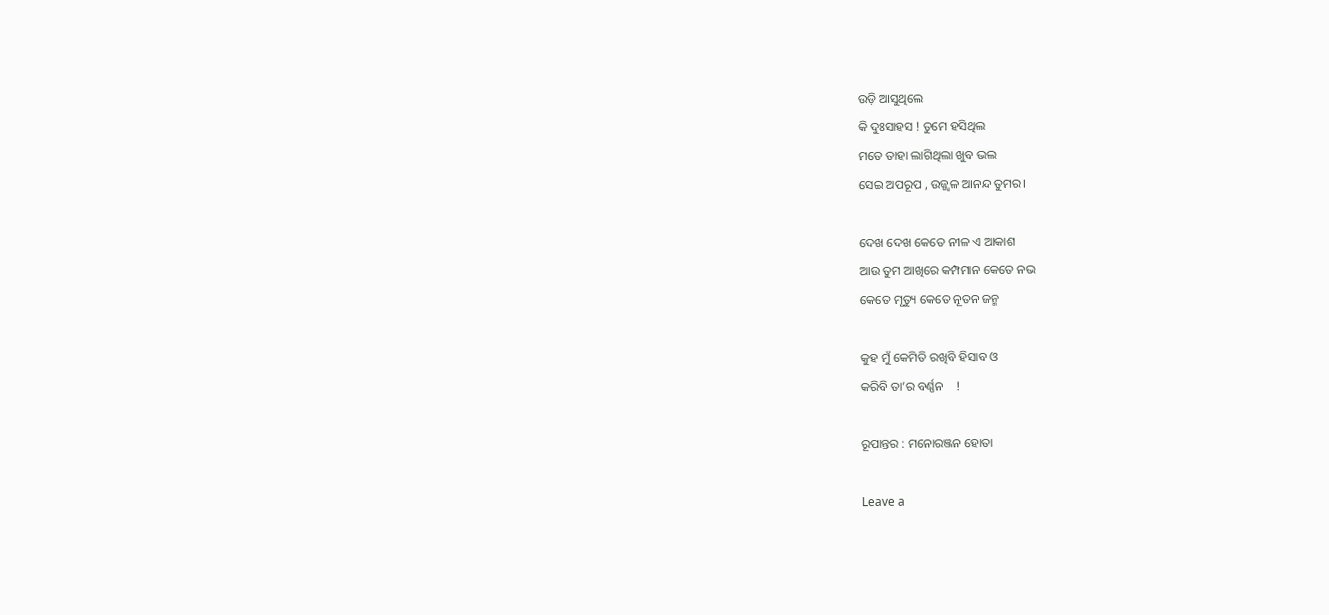ଉଡ଼ି ଆସୁଥିଲେ
କି ଦୁଃସାହସ ! ତୁମେ ହସିଥିଲ
ମତେ ତାହା ଲାଗିଥିଲା ଖୁବ ଭଲ
ସେଇ ଅପରୂପ , ଉଜ୍ଜ୍ୱଳ ଆନନ୍ଦ ତୁମର।

ଦେଖ ଦେଖ କେତେ ନୀଳ ଏ ଆକାଶ
ଆଉ ତୁମ ଆଖିରେ କମ୍ପମାନ କେତେ ନଭ
କେତେ ମୃତ୍ୟୁ କେତେ ନୂତନ ଜନ୍ମ

କୁହ ମୁଁ କେମିତି ରଖିବି ହିସାବ ଓ
କରିବି ତା’ର ବର୍ଣ୍ଣନ    !

ରୂପାନ୍ତର : ମନୋରଞ୍ଜନ ହୋତା

Leave a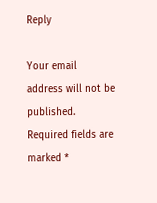Reply

Your email address will not be published. Required fields are marked *